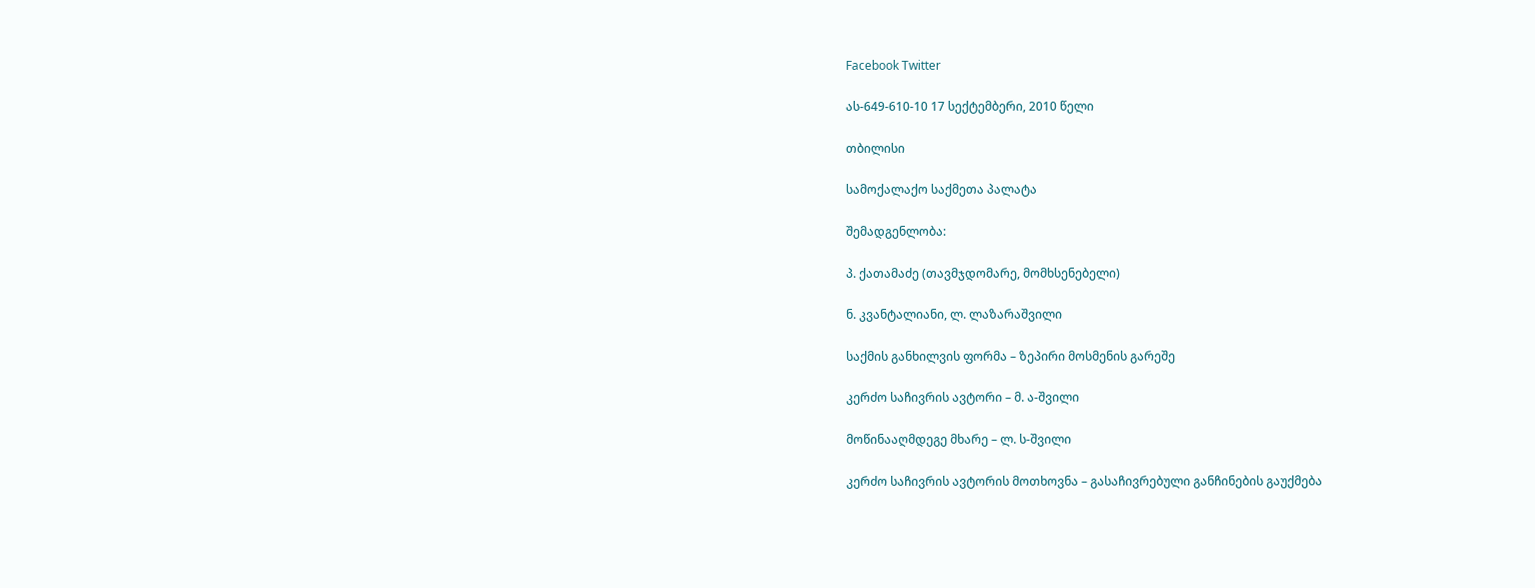Facebook Twitter

ას-649-610-10 17 სექტემბერი, 2010 წელი

თბილისი

სამოქალაქო საქმეთა პალატა

შემადგენლობა:

პ. ქათამაძე (თავმჯდომარე, მომხსენებელი)

ნ. კვანტალიანი, ლ. ლაზარაშვილი

საქმის განხილვის ფორმა – ზეპირი მოსმენის გარეშე

კერძო საჩივრის ავტორი – მ. ა-შვილი

მოწინააღმდეგე მხარე – ლ. ს-შვილი

კერძო საჩივრის ავტორის მოთხოვნა – გასაჩივრებული განჩინების გაუქმება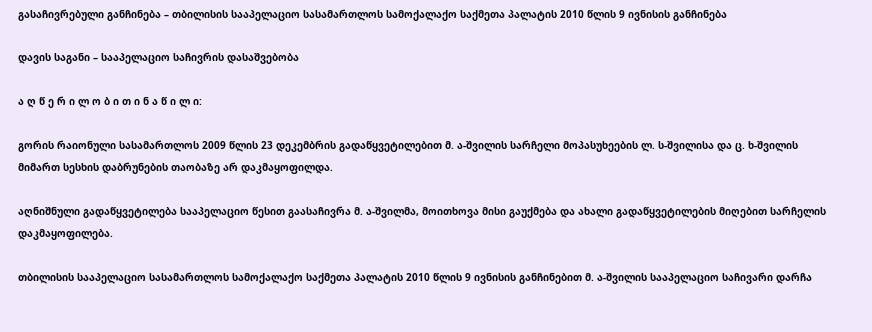გასაჩივრებული განჩინება – თბილისის სააპელაციო სასამართლოს სამოქალაქო საქმეთა პალატის 2010 წლის 9 ივნისის განჩინება

დავის საგანი – სააპელაციო საჩივრის დასაშვებობა

ა ღ წ ე რ ი ლ ო ბ ი თ ი ნ ა წ ი ლ ი:

გორის რაიონული სასამართლოს 2009 წლის 23 დეკემბრის გადაწყვეტილებით მ. ა-შვილის სარჩელი მოპასუხეების ლ. ს-შვილისა და ც. ხ-შვილის მიმართ სესხის დაბრუნების თაობაზე არ დაკმაყოფილდა.

აღნიშნული გადაწყვეტილება სააპელაციო წესით გაასაჩივრა მ. ა-შვილმა, მოითხოვა მისი გაუქმება და ახალი გადაწყვეტილების მიღებით სარჩელის დაკმაყოფილება.

თბილისის სააპელაციო სასამართლოს სამოქალაქო საქმეთა პალატის 2010 წლის 9 ივნისის განჩინებით მ. ა-შვილის სააპელაციო საჩივარი დარჩა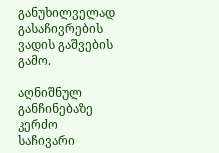განუხილველად გასაჩივრების ვადის გაშვების გამო.

აღნიშნულ განჩინებაზე კერძო საჩივარი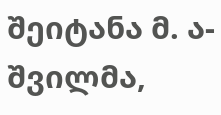შეიტანა მ. ა-შვილმა,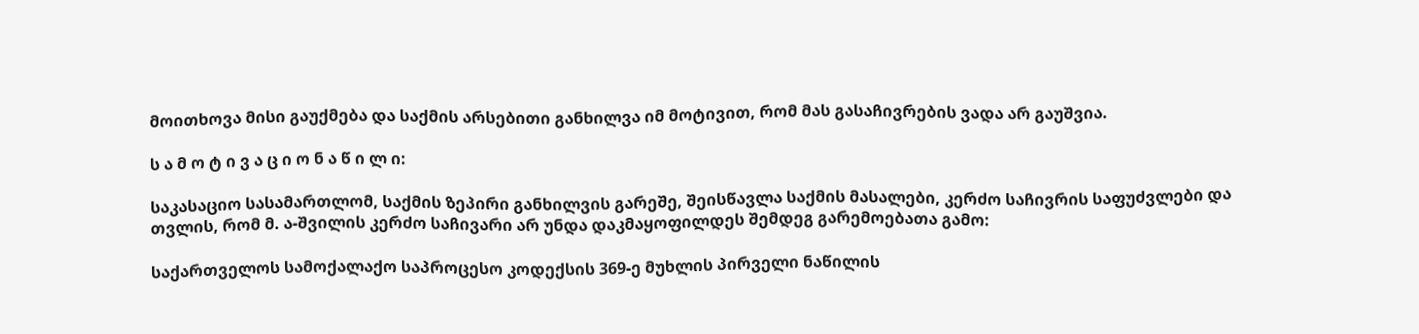მოითხოვა მისი გაუქმება და საქმის არსებითი განხილვა იმ მოტივით, რომ მას გასაჩივრების ვადა არ გაუშვია.

ს ა მ ო ტ ი ვ ა ც ი ო ნ ა წ ი ლ ი:

საკასაციო სასამართლომ, საქმის ზეპირი განხილვის გარეშე, შეისწავლა საქმის მასალები, კერძო საჩივრის საფუძვლები და თვლის, რომ მ. ა-შვილის კერძო საჩივარი არ უნდა დაკმაყოფილდეს შემდეგ გარემოებათა გამო:

საქართველოს სამოქალაქო საპროცესო კოდექსის 369-ე მუხლის პირველი ნაწილის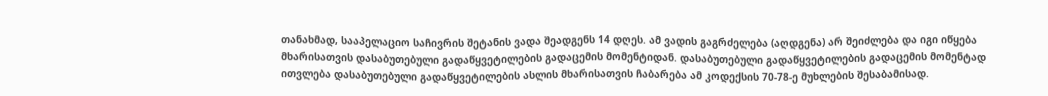თანახმად, სააპელაციო საჩივრის შეტანის ვადა შეადგენს 14 დღეს. ამ ვადის გაგრძელება (აღდგენა) არ შეიძლება და იგი იწყება მხარისათვის დასაბუთებული გადაწყვეტილების გადაცემის მომენტიდან. დასაბუთებული გადაწყვეტილების გადაცემის მომენტად ითვლება დასაბუთებული გადაწყვეტილების ასლის მხარისათვის ჩაბარება ამ კოდექსის 70-78-ე მუხლების შესაბამისად.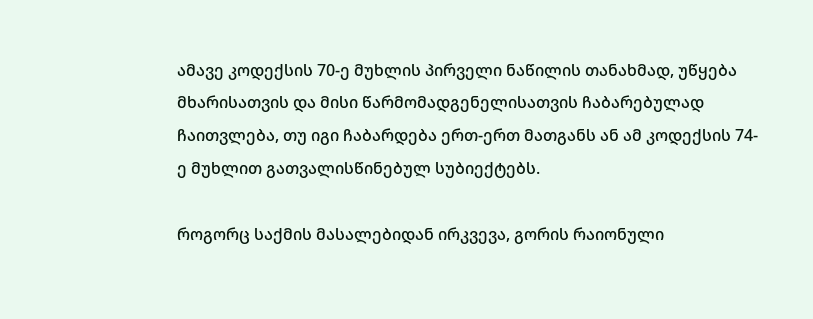ამავე კოდექსის 70-ე მუხლის პირველი ნაწილის თანახმად, უწყება მხარისათვის და მისი წარმომადგენელისათვის ჩაბარებულად ჩაითვლება, თუ იგი ჩაბარდება ერთ-ერთ მათგანს ან ამ კოდექსის 74-ე მუხლით გათვალისწინებულ სუბიექტებს.

როგორც საქმის მასალებიდან ირკვევა, გორის რაიონული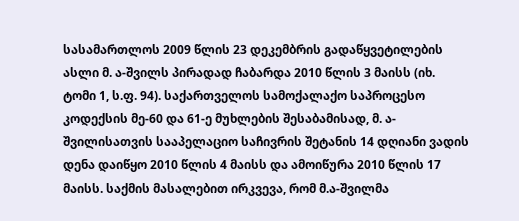სასამართლოს 2009 წლის 23 დეკემბრის გადაწყვეტილების ასლი მ. ა-შვილს პირადად ჩაბარდა 2010 წლის 3 მაისს (იხ. ტომი 1, ს.ფ. 94). საქართველოს სამოქალაქო საპროცესო კოდექსის მე-60 და 61-ე მუხლების შესაბამისად, მ. ა-შვილისათვის სააპელაციო საჩივრის შეტანის 14 დღიანი ვადის დენა დაიწყო 2010 წლის 4 მაისს და ამოიწურა 2010 წლის 17 მაისს. საქმის მასალებით ირკვევა, რომ მ.ა-შვილმა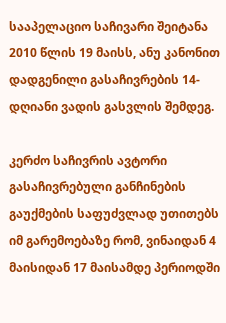სააპელაციო საჩივარი შეიტანა 2010 წლის 19 მაისს, ანუ კანონით დადგენილი გასაჩივრების 14-დღიანი ვადის გასვლის შემდეგ.

კერძო საჩივრის ავტორი გასაჩივრებული განჩინების გაუქმების საფუძვლად უთითებს იმ გარემოებაზე რომ, ვინაიდან 4 მაისიდან 17 მაისამდე პერიოდში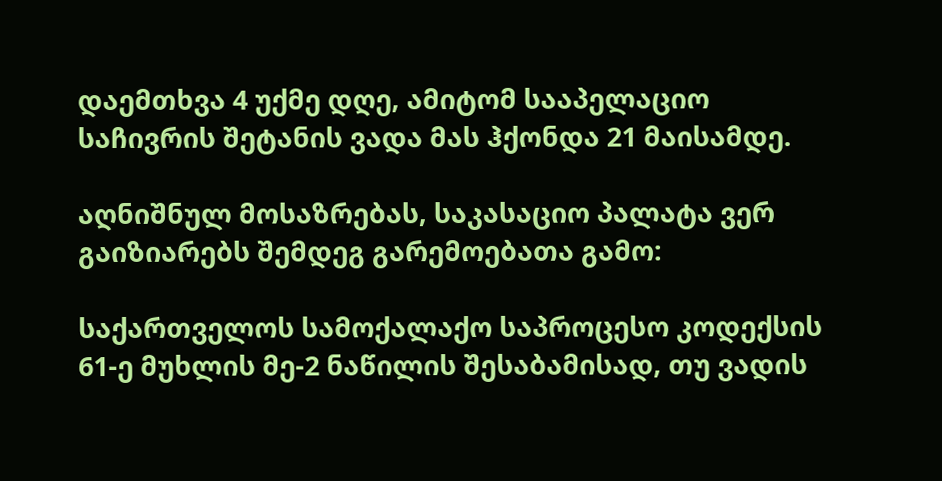დაემთხვა 4 უქმე დღე, ამიტომ სააპელაციო საჩივრის შეტანის ვადა მას ჰქონდა 21 მაისამდე.

აღნიშნულ მოსაზრებას, საკასაციო პალატა ვერ გაიზიარებს შემდეგ გარემოებათა გამო:

საქართველოს სამოქალაქო საპროცესო კოდექსის 61-ე მუხლის მე-2 ნაწილის შესაბამისად, თუ ვადის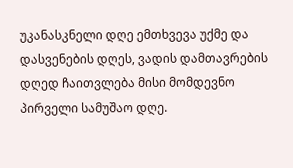უკანასკნელი დღე ემთხვევა უქმე და დასვენების დღეს, ვადის დამთავრების დღედ ჩაითვლება მისი მომდევნო პირველი სამუშაო დღე.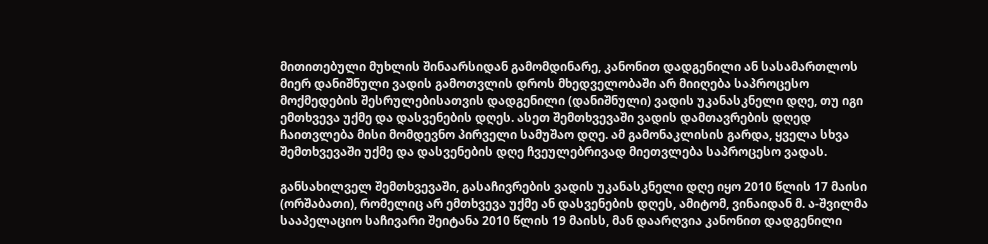მითითებული მუხლის შინაარსიდან გამომდინარე, კანონით დადგენილი ან სასამართლოს მიერ დანიშნული ვადის გამოთვლის დროს მხედველობაში არ მიიღება საპროცესო მოქმედების შესრულებისათვის დადგენილი (დანიშნული) ვადის უკანასკნელი დღე, თუ იგი ემთხვევა უქმე და დასვენების დღეს. ასეთ შემთხვევაში ვადის დამთავრების დღედ ჩაითვლება მისი მომდევნო პირველი სამუშაო დღე. ამ გამონაკლისის გარდა, ყველა სხვა შემთხვევაში უქმე და დასვენების დღე ჩვეულებრივად მიეთვლება საპროცესო ვადას.

განსახილველ შემთხვევაში, გასაჩივრების ვადის უკანასკნელი დღე იყო 2010 წლის 17 მაისი (ორშაბათი), რომელიც არ ემთხვევა უქმე ან დასვენების დღეს, ამიტომ, ვინაიდან მ. ა-შვილმა სააპელაციო საჩივარი შეიტანა 2010 წლის 19 მაისს, მან დაარღვია კანონით დადგენილი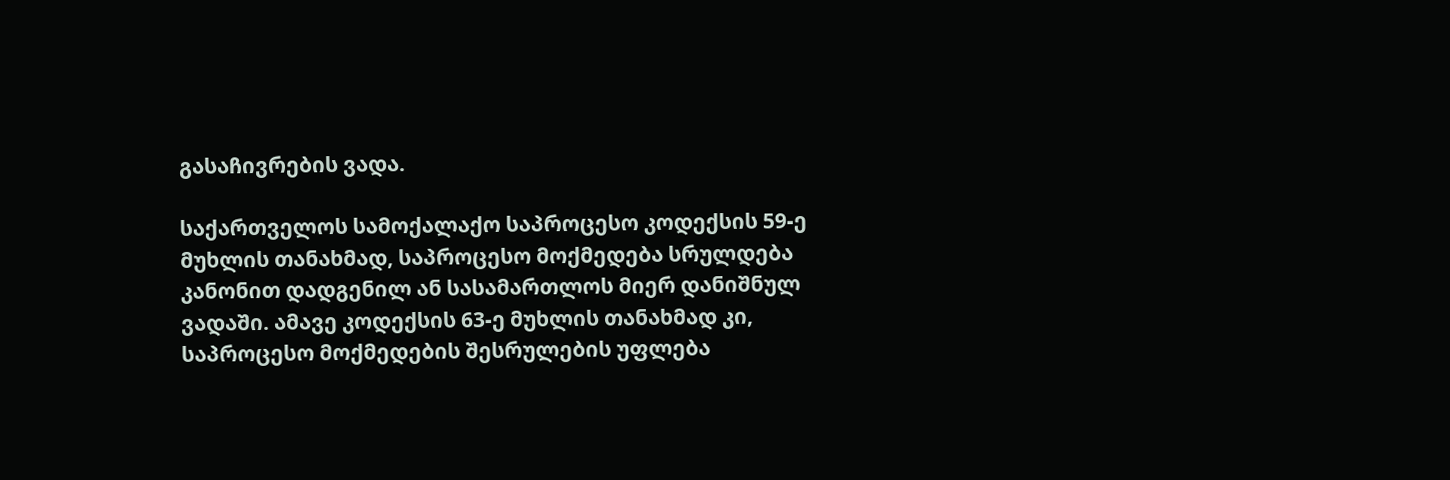გასაჩივრების ვადა.

საქართველოს სამოქალაქო საპროცესო კოდექსის 59-ე მუხლის თანახმად, საპროცესო მოქმედება სრულდება კანონით დადგენილ ან სასამართლოს მიერ დანიშნულ ვადაში. ამავე კოდექსის 63-ე მუხლის თანახმად კი, საპროცესო მოქმედების შესრულების უფლება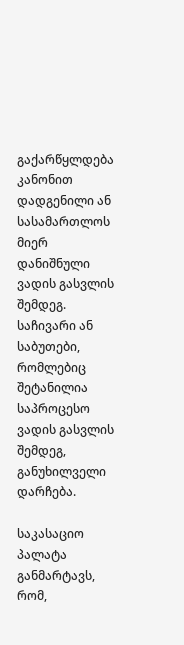გაქარწყლდება კანონით დადგენილი ან სასამართლოს მიერ დანიშნული ვადის გასვლის შემდეგ. საჩივარი ან საბუთები, რომლებიც შეტანილია საპროცესო ვადის გასვლის შემდეგ, განუხილველი დარჩება.

საკასაციო პალატა განმარტავს, რომ,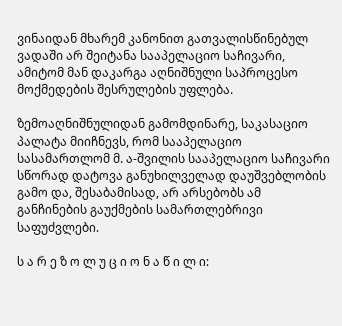ვინაიდან მხარემ კანონით გათვალისწინებულ ვადაში არ შეიტანა სააპელაციო საჩივარი, ამიტომ მან დაკარგა აღნიშნული საპროცესო მოქმედების შესრულების უფლება.

ზემოაღნიშნულიდან გამომდინარე, საკასაციო პალატა მიიჩნევს, რომ სააპელაციო სასამართლომ მ. ა-შვილის სააპელაციო საჩივარი სწორად დატოვა განუხილველად დაუშვებლობის გამო და, შესაბამისად, არ არსებობს ამ განჩინების გაუქმების სამართლებრივი საფუძვლები.

ს ა რ ე ზ ო ლ უ ც ი ო ნ ა წ ი ლ ი: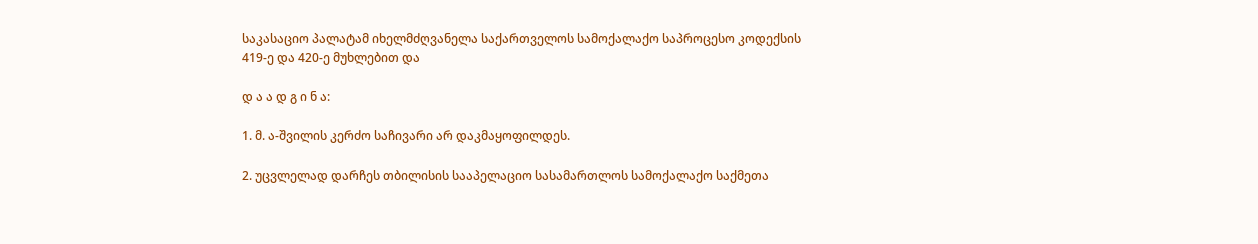საკასაციო პალატამ იხელმძღვანელა საქართველოს სამოქალაქო საპროცესო კოდექსის 419-ე და 420-ე მუხლებით და

დ ა ა დ გ ი ნ ა:

1. მ. ა-შვილის კერძო საჩივარი არ დაკმაყოფილდეს.

2. უცვლელად დარჩეს თბილისის სააპელაციო სასამართლოს სამოქალაქო საქმეთა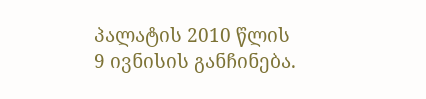პალატის 2010 წლის 9 ივნისის განჩინება.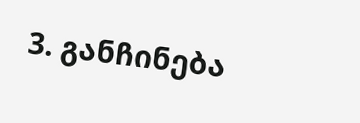3. განჩინება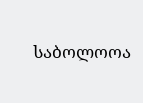საბოლოოა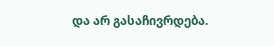და არ გასაჩივრდება.